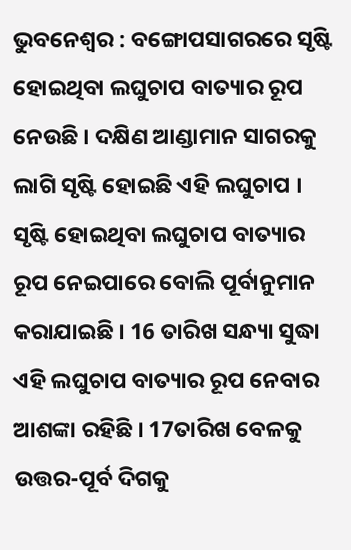ଭୁବନେଶ୍ବର : ବଙ୍ଗୋପସାଗରରେ ସୃଷ୍ଟି ହୋଇଥିବା ଲଘୁଚାପ ବାତ୍ୟାର ରୂପ ନେଉଛି । ଦକ୍ଷିଣ ଆଣ୍ଡାମାନ ସାଗରକୁ ଲାଗି ସୃଷ୍ଟି ହୋଇଛି ଏହି ଲଘୁଚାପ । ସୃଷ୍ଟି ହୋଇଥିବା ଲଘୁଚାପ ବାତ୍ୟାର ରୂପ ନେଇପାରେ ବୋଲି ପୂର୍ବାନୁମାନ କରାଯାଇଛି । 16 ତାରିଖ ସନ୍ଧ୍ୟା ସୁଦ୍ଧା ଏହି ଲଘୁଚାପ ବାତ୍ୟାର ରୂପ ନେବାର ଆଶଙ୍କା ରହିଛି । 17ତାରିଖ ବେଳକୁ ଉତ୍ତର-ପୂର୍ବ ଦିଗକୁ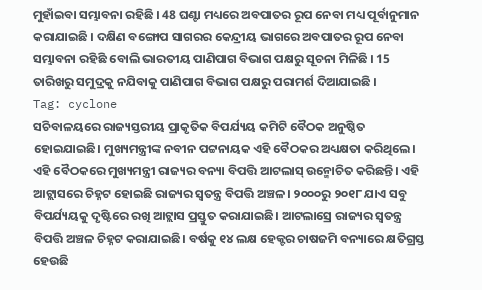ମୁହାଁଇବା ସମ୍ଭାବନା ରହିଛି । 48 ଘଣ୍ଟା ମଧ୍ୟରେ ଅବପାତର ରୂପ ନେବା ମଧ୍ୟ ପୂର୍ବାନୁମାନ କରାଯାଇଛି । ଦକ୍ଷିଣ ବଙ୍ଗୋପ ସାଗରର କେନ୍ଦ୍ରୀୟ ଭାଗରେ ଅବପାତର ରୂପ ନେବା ସମ୍ଭାବନା ରହିଛି ବୋଲି ଭାରତୀୟ ପାଣିପାଗ ବିଭାଗ ପକ୍ଷରୁ ସୂଚନା ମିଳିଛି । 15 ତାରିଖରୁ ସମୁଦ୍ରକୁ ନଯିବାକୁ ପାଣିପାଗ ବିଭାଗ ପକ୍ଷରୁ ପରାମର୍ଶ ଦିଆଯାଇଛି ।
Tag: cyclone
ସଚିବାଳୟରେ ରାଜ୍ୟସ୍ତରୀୟ ପ୍ରାକୃତିକ ବିପର୍ଯ୍ୟୟ କମିଟି ବୈଠକ ଅନୁଷ୍ଠିତ ହୋଇଯାଇଛି। ମୁଖ୍ୟମନ୍ତ୍ରୀଙ୍କ ନବୀନ ପଟ୍ଟନାୟକ ଏହି ବୈଠକର ଅଧ୍ୟକ୍ଷତା କରିଥିଲେ। ଏହି ବୈଠକରେ ମୁଖ୍ୟମନ୍ତ୍ରୀ ରାଜ୍ୟର ବନ୍ୟା ବିପତ୍ତି ଆଟଲାସ୍ ଉନ୍ମୋଚିତ କରିଛନ୍ତି। ଏହି ଆଟ୍ଲାସରେ ଚିହ୍ନଟ ହୋଇଛି ରାଜ୍ୟର ସ୍ବତନ୍ତ୍ର ବିପତ୍ତି ଅଞ୍ଚଳ। ୨୦୦୦ରୁ ୨୦୧୮ ଯାଏ ସବୁ ବିପର୍ଯ୍ୟୟକୁ ଦୃଷ୍ଟିରେ ରଖି ଆଟ୍ଲାସ ପ୍ରସ୍ତୁତ କରାଯାଇଛି। ଆଟଲାସ୍ରେ ରାଜ୍ୟର ସ୍ବତନ୍ତ୍ର ବିପତ୍ତି ଅଞ୍ଚଳ ଚିହ୍ନଟ କରାଯାଇଛି। ବର୍ଷକୁ ୧୪ ଲକ୍ଷ ହେକ୍ଟର ଚାଷଜମି ବନ୍ୟାରେ କ୍ଷତିଗ୍ରସ୍ତ ହେଉଛି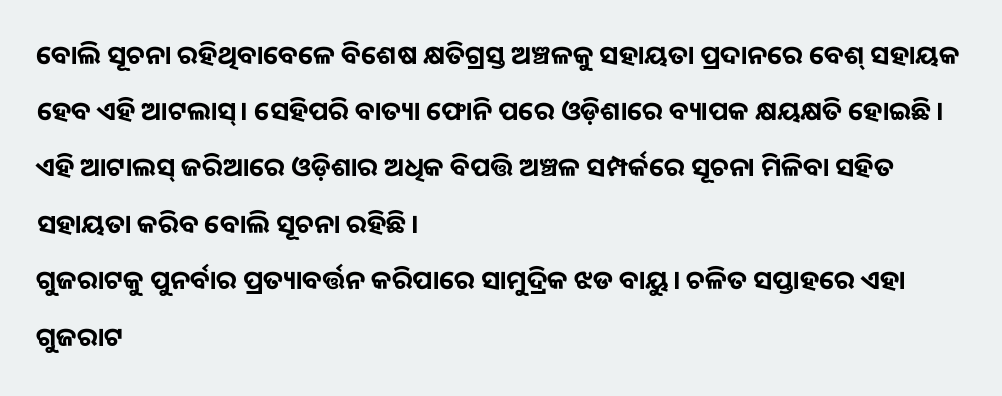ବୋଲି ସୂଚନା ରହିଥିବାବେଳେ ବିଶେଷ କ୍ଷତିଗ୍ରସ୍ତ ଅଞ୍ଚଳକୁ ସହାୟତା ପ୍ରଦାନରେ ବେଶ୍ ସହାୟକ ହେବ ଏହି ଆଟଲାସ୍। ସେହିପରି ବାତ୍ୟା ଫୋନି ପରେ ଓଡ଼ିଶାରେ ବ୍ୟାପକ କ୍ଷୟକ୍ଷତି ହୋଇଛି। ଏହି ଆଟାଲସ୍ ଜରିଆରେ ଓଡ଼ିଶାର ଅଧିକ ବିପତ୍ତି ଅଞ୍ଚଳ ସମ୍ପର୍କରେ ସୂଚନା ମିଳିବା ସହିତ ସହାୟତା କରିବ ବୋଲି ସୂଚନା ରହିଛି।
ଗୁଜରାଟକୁ ପୁନର୍ବାର ପ୍ରତ୍ୟାବର୍ତ୍ତନ କରିପାରେ ସାମୁଦ୍ରିକ ଝଡ ବାୟୁ। ଚଳିତ ସପ୍ତାହରେ ଏହା ଗୁଜରାଟ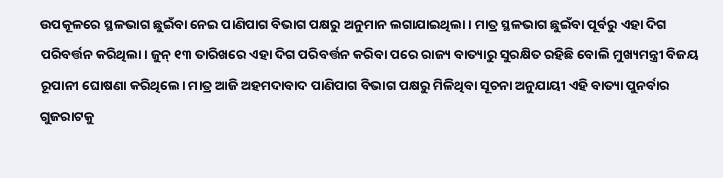ଉପକୂଳରେ ସ୍ଥଳଭାଗ ଛୁଇଁବା ନେଇ ପାଣିପାଗ ବିଭାଗ ପକ୍ଷରୁ ଅନୁମାନ ଲଗାଯାଇଥିଲା। ମାତ୍ର ସ୍ଥଳଭାଗ ଛୁଇଁବା ପୂର୍ବରୁ ଏହା ଦିଗ ପରିବର୍ତ୍ତନ କରିଥିଲା। ଜୁନ୍ ୧୩ ତାରିଖରେ ଏହା ଦିଗ ପରିବର୍ତ୍ତନ କରିବା ପରେ ରାଜ୍ୟ ବାତ୍ୟାରୁ ସୁରକ୍ଷିତ ରହିଛି ବୋଲି ମୁଖ୍ୟମନ୍ତ୍ରୀ ବିଜୟ ରୂପାନୀ ଘୋଷଣା କରିଥିଲେ। ମାତ୍ର ଆଜି ଅହମଦାବାଦ ପାଣିପାଗ ବିଭାଗ ପକ୍ଷରୁ ମିଳିଥିବା ସୂଚନା ଅନୁଯାୟୀ ଏହି ବାତ୍ୟା ପୁନର୍ବାର ଗୁଜରାଟକୁ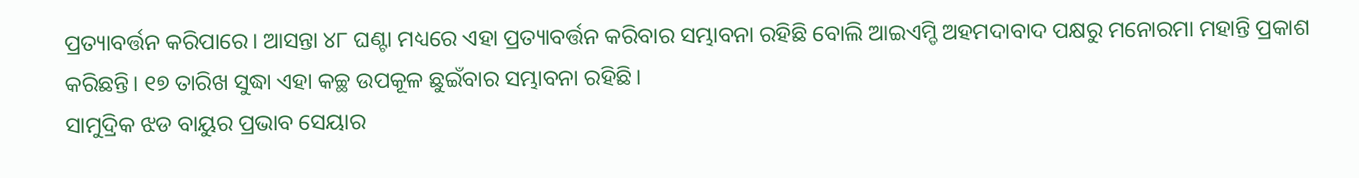ପ୍ରତ୍ୟାବର୍ତ୍ତନ କରିପାରେ। ଆସନ୍ତା ୪୮ ଘଣ୍ଟା ମଧ୍ୟରେ ଏହା ପ୍ରତ୍ୟାବର୍ତ୍ତନ କରିବାର ସମ୍ଭାବନା ରହିଛି ବୋଲି ଆଇଏମ୍ଡି ଅହମଦାବାଦ ପକ୍ଷରୁ ମନୋରମା ମହାନ୍ତି ପ୍ରକାଶ କରିଛନ୍ତି। ୧୭ ତାରିଖ ସୁଦ୍ଧା ଏହା କଚ୍ଛ ଉପକୂଳ ଛୁଇଁବାର ସମ୍ଭାବନା ରହିଛି।
ସାମୁଦ୍ରିକ ଝଡ ବାୟୁର ପ୍ରଭାବ ସେୟାର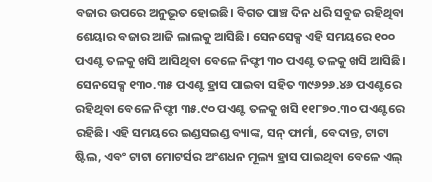ବଜାର ଉପରେ ଅନୁଭୂତ ହୋଇଛି। ବିଗତ ପାଞ୍ଚ ଦିନ ଧରି ସବୁଜ ରହିଥିବା ଶେୟାର ବଜାର ଆଜି ଲାଲକୁ ଆସିଛି। ସେନସେକ୍ସ ଏହି ସମୟରେ ୧୦୦ ପଏଣ୍ଟ ତଳକୁ ଖସି ଆସିଥିବା ବେଳେ ନିଫ୍ଟୀ ୩୦ ପଏଣ୍ଟ ତଳକୁ ଖସି ଆସିଛି। ସେନସେକ୍ସ ୧୩୦.୩୫ ପଏଣ୍ଟ ହ୍ରାସ ପାଇବା ସହିତ ୩୯୬୨୬.୪୬ ପଏଣ୍ଟରେ ରହିଥିବା ବେଳେ ନିଫ୍ଟୀ ୩୫.୯୦ ପଏଣ୍ଟ ତଳକୁ ଖସି ୧୧୮୭୦.୩୦ ପଏଣ୍ଟରେ ରହିଛି। ଏହି ସମୟରେ ଇଣ୍ଡସଇଣ୍ଡ ବ୍ୟାଙ୍କ, ସନ୍ ଫାର୍ମା, ବେଦାନ୍ତ, ଟାଟା ଷ୍ଟିଲ, ଏବଂ ଟାଟା ମୋଟର୍ସର ଅଂଶଧନ ମୂଲ୍ୟ ହ୍ରାସ ପାଇଥିବା ବେଳେ ଏଲ୍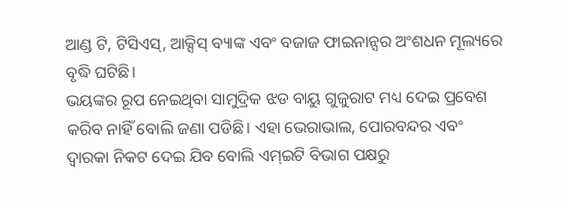ଆଣ୍ଡ ଟି, ଟିସିଏସ୍, ଆକ୍ସିସ୍ ବ୍ୟାଙ୍କ ଏବଂ ବଜାଜ ଫାଇନାନ୍ସର ଅଂଶଧନ ମୂଲ୍ୟରେ ବୃଦ୍ଧି ଘଟିଛି।
ଭୟଙ୍କର ରୂପ ନେଇଥିବା ସାମୁଦ୍ରିକ ଝଡ ବାୟୁ ଗୁଜୁରାଟ ମଧ୍ୟ ଦେଇ ପ୍ରବେଶ କରିବ ନାହିଁ ବୋଲି ଜଣା ପଡିଛି। ଏହା ଭେରାଭାଲ, ପୋରବନ୍ଦର ଏବଂ ଦ୍ବାରକା ନିକଟ ଦେଇ ଯିବ ବୋଲି ଏମ୍ଇଟି ବିଭାଗ ପକ୍ଷରୁ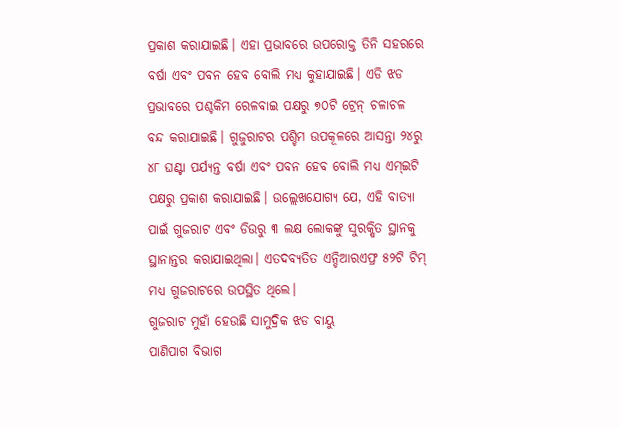ପ୍ରକାଶ କରାଯାଇଛି। ଏହା ପ୍ରଭାବରେ ଉପରୋକ୍ତ ତିନି ସହରରେ ବର୍ଷା ଏବଂ ପବନ ହେବ ବୋଲି ମଧ୍ୟ କୁହାଯାଇଛି। ଏଡି ଝଡ ପ୍ରଭାବରେ ପଶ୍ଚକିମ ରେଳବାଇ ପକ୍ଷରୁ ୭୦ଟି ଟ୍ରେନ୍ ଚଳାଚଳ ବନ୍ଦ କରାଯାଇଛି। ଗୁଜୁରାଟର ପଶ୍ଚିମ ଉପକୂଳରେ ଆସନ୍ତା ୨୪ରୁ ୪୮ ଘଣ୍ଟା ପର୍ଯ୍ୟନ୍ତ ବର୍ଷା ଏବଂ ପବନ ହେବ ବୋଲି ମଧ୍ୟ ଏମ୍ଇଟି ପକ୍ଷରୁ ପ୍ରକାଶ କରାଯାଇଛି। ଉଲ୍ଲେଖଯୋଗ୍ୟ ଯେ, ଏହି ବାତ୍ୟା ପାଇଁ ଗୁଜରାଟ ଏବଂ ଡିଉରୁ ୩ ଲକ୍ଷ ଲୋକଙ୍କୁ ସୁରକ୍ଷିତ ସ୍ଥାନକୁ ସ୍ଥାନାନ୍ତର କରାଯାଇଥିଲା। ଏତଦବ୍ୟତିତ ଏନ୍ଡିଆରଏଫ୍ର ୫୨ଟି ଟିମ୍ ମଧ୍ୟ ଗୁଜରାଟରେ ଉପସ୍ଥିତ ଥିଲେ।
ଗୁଜରାଟ ମୁହାଁ ହେଉଛି ସାମୁଦ୍ରିକ ଝଡ ବାୟୁ
ପାଣିପାଗ ବିଭାଗ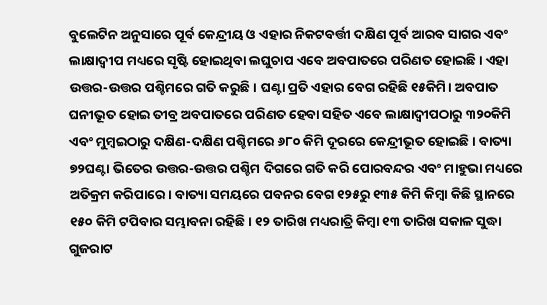ବୁଲେଟିନ ଅନୁସାରେ ପୂର୍ବ କେନ୍ଦ୍ରୀୟ ଓ ଏହାର ନିକଟବର୍ତ୍ତୀ ଦକ୍ଷିଣ ପୂର୍ବ ଆରବ ସାଗର ଏବଂ ଲାକ୍ଷାଦ୍ବୀପ ମଧ୍ୟରେ ସୃଷ୍ଟି ହୋଇଥିବା ଲଘୁଚାପ ଏବେ ଅବପାତରେ ପରିଣତ ହୋଇଛି। ଏହା ଉତ୍ତର-ଉତ୍ତର ପଶ୍ଚିମରେ ଗତି କରୁଛି। ଘଣ୍ଟା ପ୍ରତି ଏହାର ବେଗ ରହିଛି ୧୫କିମି। ଅବପାତ ଘନୀଭୂତ ହୋଇ ତୀବ୍ର ଅବପାତରେ ପରିଣତ ହେବା ସହିତ ଏବେ ଲାକ୍ଷାଦ୍ବୀପଠାରୁ ୩୨୦କିମି ଏବଂ ମୁମ୍ବଇଠାରୁ ଦକ୍ଷିଣ-ଦକ୍ଷିଣ ପଶ୍ଚିମରେ ୬୮୦ କିମି ଦୂରରେ କେନ୍ଦ୍ରୀଭୂତ ହୋଇଛି। ବାତ୍ୟା ୭୨ଘଣ୍ଟା ଭିତେର ଉତ୍ତର-ଉତ୍ତର ପଶ୍ଚିମ ଦିଗରେ ଗତି କରି ପୋରବନ୍ଦର ଏବଂ ମାହୁଭା ମଧ୍ୟରେ ଅତିକ୍ରମ କରିପାରେ। ବାତ୍ୟା ସମୟରେ ପବନର ବେଗ ୧୨୫ରୁ ୧୩୫ କିମି କିମ୍ବା କିଛି ସ୍ଥାନରେ ୧୫୦ କିମି ଟପିବାର ସମ୍ଭାବନା ରହିଛି। ୧୨ ତାରିଖ ମଧ୍ୟରାତ୍ରି କିମ୍ବା ୧୩ ତାରିଖ ସକାଳ ସୁଦ୍ଧା ଗୁଜରାଟ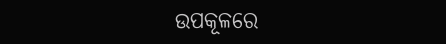ଉପକୂଳରେ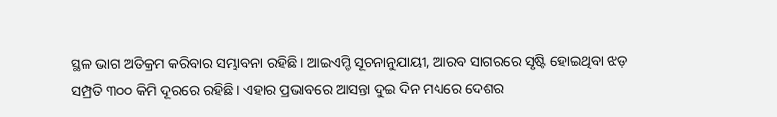ସ୍ଥଳ ଭାଗ ଅତିକ୍ରମ କରିବାର ସମ୍ଭାବନା ରହିଛି। ଆଇଏମ୍ଡି ସୂଚନାନୁଯାୟୀ, ଆରବ ସାଗରରେ ସୃଷ୍ଟି ହୋଇଥିବା ଝଡ଼ ସମ୍ପ୍ରତି ୩୦୦ କିମି ଦୂରରେ ରହିଛି। ଏହାର ପ୍ରଭାବରେ ଆସନ୍ତା ଦୁଇ ଦିନ ମଧ୍ୟରେ ଦେଶର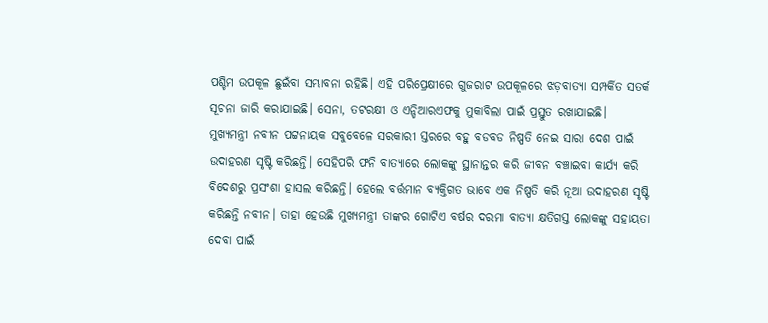ପଶ୍ଚିମ ଉପକୂଳ ଛୁଇଁବା ସମ୍ଭାବନା ରହିଛି। ଏହି ପରିପ୍ରେକ୍ଷୀରେ ଗୁଜରାଟ ଉପକୂଳରେ ଝଡ଼ବାତ୍ୟା ସମ୍ପର୍କିତ ସତର୍କ ସୂଚନା ଜାରି କରାଯାଇଛି। ସେନା, ତଟରକ୍ଷୀ ଓ ଏନ୍ଡିଆରଏଫକୁ ମୁକାବିଲା ପାଇଁ ପ୍ରସ୍ତୁତ ରଖାଯାଇଛି।
ମୁଖ୍ୟମନ୍ତ୍ରୀ ନବୀନ ପଟ୍ଟନାୟକ ସବୁବେଳେ ସରକାରୀ ସ୍ତରରେ ବହୁ ବଡବଡ ନିଷ୍ପତି ନେଇ ସାରା ଦେଶ ପାଇଁ ଉଦାହରଣ ସୃଷ୍ଟି କରିଛନ୍ତି। ସେହିପରି ଫନି ବାତ୍ୟାରେ ଲୋକଙ୍କୁ ସ୍ଥାନାନ୍ତର କରି ଜୀବନ ବଞ୍ଚାଇବା କାର୍ଯ୍ୟ କରି ବିଦେଶରୁ ପ୍ରସଂଶା ହାସଲ କରିଛନ୍ତି। ହେଲେ ବର୍ତ୍ତମାନ ବ୍ୟକ୍ତିଗତ ଭାବେ ଏକ ନିଷ୍ପତି କରି ନୂଆ ଉଦାହରଣ ସୃଷ୍ଟି କରିଛନ୍ତି ନବୀନ। ତାହା ହେଉଛି ମୁଖ୍ୟମନ୍ତ୍ରୀ ତାଙ୍କର ଗୋଟିଏ ବର୍ଷର ଦରମା ବାତ୍ୟା କ୍ଷତିଗସ୍ତ ଲୋକଙ୍କୁ ସହାୟତା ଦେବା ପାଇଁ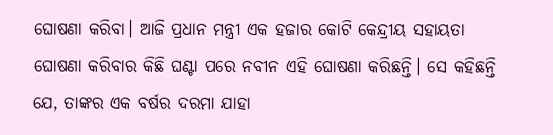ଘୋଷଣା କରିବା। ଆଜି ପ୍ରଧାନ ମନ୍ତ୍ରୀ ଏକ ହଜାର କୋଟି କେନ୍ଦ୍ରୀୟ ସହାୟତା ଘୋଷଣା କରିବାର କିଛି ଘଣ୍ଟା ପରେ ନବୀନ ଏହି ଘୋଷଣା କରିଛନ୍ତି। ସେ କହିଛନ୍ତି ଯେ, ତାଙ୍କର ଏକ ବର୍ଷର ଦରମା ଯାହା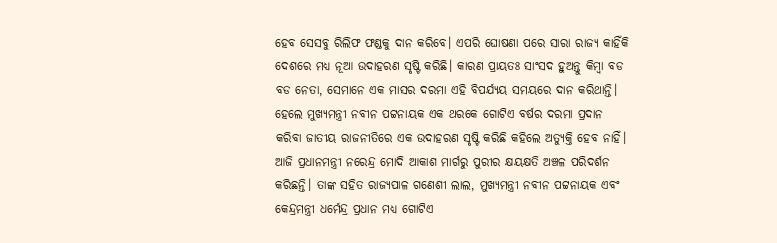ହେବ ସେସବୁ ରିଲିଫ ଫଣ୍ଡକୁ ଦାନ କରିବେ। ଏପରି ଘୋଷଣା ପରେ ସାରା ରାଜ୍ୟ କାହିଁକି ଦେଶରେ ମଧ୍ୟ ନୂଆ ଉଦାହରଣ ସୃଷ୍ଟି କରିଛି। କାରଣ ପ୍ରାୟତଃ ସାଂସଦ ହୁଅନ୍ତୁ କିମ୍ବା ବଡ ବଡ ନେତା, ସେମାନେ ଏକ ମାସର ଦରମା ଏହି ବିପର୍ଯ୍ୟୟ ସମୟରେ ଦାନ କରିଥାନ୍ତି। ହେଲେ ମୁଖ୍ୟମନ୍ତ୍ରୀ ନବୀନ ପଟ୍ଟନାୟକ ଏକ ଥରକେ ଗୋଟିଏ ବର୍ଷର ଦରମା ପ୍ରଦାନ କରିବା ଜାତୀୟ ରାଜନୀତିରେ ଏକ ଉଦାହରଣ ସୃଷ୍ଟି କରିଛି କହିଲେ ଅତ୍ୟୁକ୍ତି ହେବ ନାହିଁ।
ଆଜି ପ୍ରଧାନମନ୍ତ୍ରୀ ନରେନ୍ଦ୍ର ମୋଦି ଆକାଶ ମାର୍ଗରୁ ପୁରୀର କ୍ଷୟକ୍ଷତି ଅଞ୍ଚଳ ପରିଦର୍ଶନ କରିଛନ୍ତି। ତାଙ୍କ ସହିତ ରାଜ୍ୟପାଳ ଗଣେଶୀ ଲାଲ, ମୁଖ୍ୟମନ୍ତ୍ରୀ ନବୀନ ପଟ୍ଟନାୟକ ଏବଂ କେନ୍ଦ୍ରମନ୍ତ୍ରୀ ଧର୍ମେନ୍ଦ୍ର ପ୍ରଧାନ ମଧ୍ୟ ଗୋଟିଏ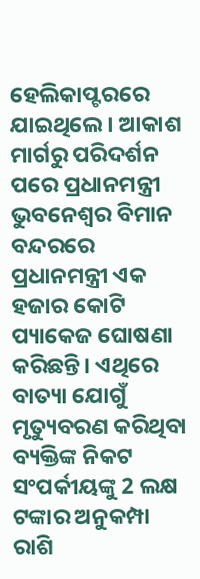ହେଲିକାପ୍ଟରରେ ଯାଇଥିଲେ। ଆକାଶ ମାର୍ଗରୁ ପରିଦର୍ଶନ ପରେ ପ୍ରଧାନମନ୍ତ୍ରୀ ଭୁବନେଶ୍ବର ବିମାନ ବନ୍ଦରରେ ପ୍ରଧାନମନ୍ତ୍ରୀ ଏକ ହଜାର କୋଟି ପ୍ୟାକେଜ ଘୋଷଣା କରିଛନ୍ତି। ଏଥିରେ ବାତ୍ୟା ଯୋଗୁଁ ମୃତ୍ୟୁବରଣ କରିଥିବା ବ୍ୟକ୍ତିଙ୍କ ନିକଟ ସଂପର୍କୀୟଙ୍କୁ 2 ଲକ୍ଷ ଟଙ୍କାର ଅନୁକମ୍ପା ରାଶି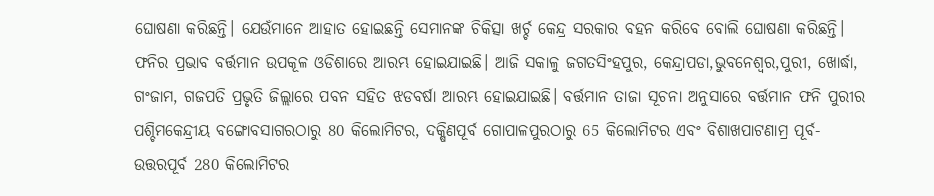ଘୋଷଣା କରିଛନ୍ତି। ଯେଉଁମାନେ ଆହାତ ହୋଇଛନ୍ତି ସେମାନଙ୍କ ଚିକିତ୍ସା ଖର୍ଚ୍ଚ କେନ୍ଦ୍ର ସରକାର ବହନ କରିବେ ବୋଲି ଘୋଷଣା କରିଛନ୍ତି।
ଫନିର ପ୍ରଭାବ ବର୍ତ୍ତମାନ ଉପକୂଳ ଓଡିଶାରେ ଆରମ୍ଭ ହୋଇଯାଇଛି। ଆଜି ସକାଳୁ ଜଗତସିଂହପୁର, କେନ୍ଦ୍ରାପଡା,ଭୁବନେଶ୍ବର,ପୁରୀ, ଖୋର୍ଦ୍ଧା, ଗଂଜାମ, ଗଜପତି ପ୍ରଭୃତି ଜିଲ୍ଲାରେ ପବନ ସହିତ ଝଡବର୍ଷା ଆରମ୍ଭ ହୋଇଯାଇଛି। ବର୍ତ୍ତମାନ ତାଜା ସୂଚନା ଅନୁସାରେ ବର୍ତ୍ତମାନ ଫନି ପୁରୀର ପଶ୍ଚିମକେନ୍ଦ୍ରୀୟ ବଙ୍ଗୋବସାଗରଠାରୁ 80 କିଲୋମିଟର, ଦକ୍ଷିଣପୂର୍ବ ଗୋପାଳପୁରଠାରୁ 65 କିଲୋମିଟର ଏବଂ ବିଶାଖପାଟଣାମ୍ର ପୂର୍ବ-ଉତ୍ତରପୂର୍ବ 280 କିଲୋମିଟର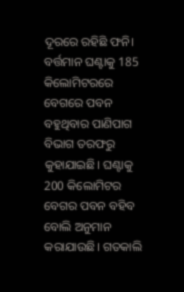ଦୂରରେ ରହିଛି ଫନି। ବର୍ତ୍ତମାନ ଘଣ୍ଟାକୁ 185 କିଲୋମିଟରରେ ବେଗରେ ପବନ ବହୁଥିବାର ପାଣିପାଗ ବିଭାଗ ତରଫରୁ କୁହାଯାଇଛି। ଘଣ୍ଟାକୁ 200 କିଲୋମିଟର ବେଗର ପବନ ବହିବ ବୋଲି ଅନୁମାନ କରାଯାଉଛି। ଗତକାଲି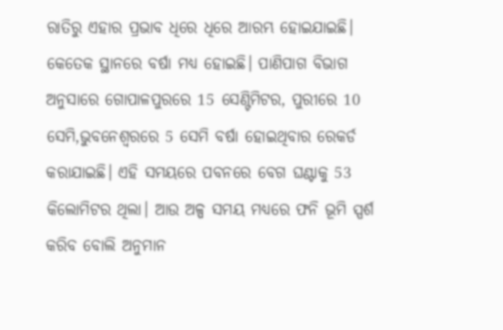ରାତିରୁ ଏହାର ପ୍ରଭାବ ଧିରେ ଧିରେ ଆରମ୍ଭ ହୋଇଯାଇଛି। କେତେକ ସ୍ଥାନରେ ବର୍ଷା ମଧ୍ୟ ହୋଇଛି। ପାଣିପାଗ ବିଭାଗ ଅନୁସାରେ ଗୋପାଳପୁରରେ 15 ସେଣ୍ଟିମିଟର, ପୁରୀରେ 10 ସେମି,ଭୁବନେଶ୍ବରରେ 5 ସେମି ବର୍ଷା ହୋଇଥିବାର ରେକର୍ଡ କରାଯାଇଛି। ଏହି ସମୟରେ ପବନରେ ବେଗ ଘଣ୍ଟାକୁ 53 କିଲୋମିଟର ଥିଲା। ଆଉ ଅଳ୍ପ ସମୟ ମଧ୍ୟରେ ଫନି ଭୂମି ସ୍ପର୍ଶ କରିବ ବୋଲି ଅନୁମାନ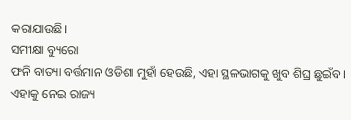କରାଯାଉଛି।
ସମୀକ୍ଷା ବ୍ୟୁରୋ
ଫନି ବାତ୍ୟା ବର୍ତ୍ତମାନ ଓଡିଶା ମୁହାଁ ହେଉଛି, ଏହା ସ୍ଥଳଭାଗକୁ ଖୁବ ଶିଘ୍ର ଛୁଇଁବ। ଏହାକୁ ନେଇ ରାଜ୍ୟ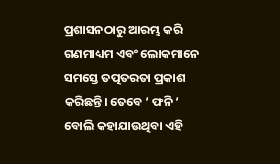ପ୍ରଶାସନଠାରୁ ଆରମ୍ଭ କରି ଗଣମାଧ୍ୟମ ଏବଂ ଲୋକମାନେ ସମସ୍ତେ ତତ୍ପତରତା ପ୍ରକାଶ କରିଛନ୍ତି। ତେବେ ‘ ଫନି ‘ ବୋଲି କହାଯାଉଥିବା ଏହି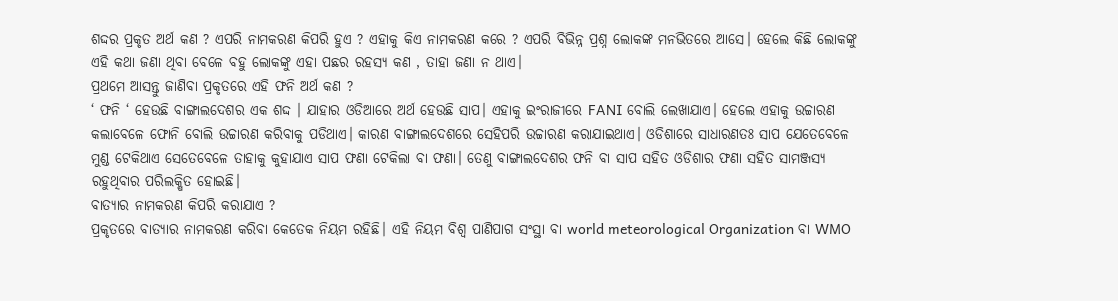ଶଦ୍ଦର ପ୍ରକୃତ ଅର୍ଥ କଣ ? ଏପରି ନାମକରଣ କିପରି ହୁଏ ? ଏହାକୁ କିଏ ନାମକରଣ କରେ ? ଏପରି ବିଭିନ୍ନ ପ୍ରଶ୍ନ ଲୋକଙ୍କ ମନଭିତରେ ଆସେ। ହେଲେ କିଛି ଲୋକଙ୍କୁ ଏହି କଥା ଜଣା ଥିବା ବେଳେ ବହୁ ଲୋକଙ୍କୁ ଏହା ପଛର ରହସ୍ୟ କଣ , ତାହା ଜଣା ନ ଥାଏ।
ପ୍ରଥମେ ଆସନ୍ତୁ ଜାଣିବା ପ୍ରକୃତରେ ଏହି ଫନି ଅର୍ଥ କଣ ?
‘ ଫନି ‘ ହେଉଛି ବାଙ୍ଗାଲଦେଶର ଏକ ଶଦ୍ଦ । ଯାହାର ଓଡିଆରେ ଅର୍ଥ ହେଉଛି ସାପ। ଏହାକୁ ଇଂରାଜୀରେ FANI ବୋଲି ଲେଖାଯାଏ। ହେଲେ ଏହାକୁ ଉଚ୍ଚାରଣ କଲାବେଳେ ଫୋନି ବୋଲି ଉଚ୍ଚାରଣ କରିବାକୁ ପଡିଥାଏ। କାରଣ ବାଙ୍ଗାଲଦେଶରେ ସେହିପରି ଉଚ୍ଚାରଣ କରାଯାଇଥାଏ। ଓଡିଶାରେ ସାଧାରଣତଃ ସାପ ଯେତେବେଳେ ମୁଣ୍ଡ ଟେକିଥାଏ ସେତେବେଳେ ତାହାକୁ କୁହାଯାଏ ସାପ ଫଣା ଟେକିଲା ବା ଫଣା। ତେଣୁ ବାଙ୍ଗାଲଦେଶର ଫନି ବା ସାପ ସହିତ ଓଡିଶାର ଫଣା ସହିତ ସାମଞ୍ଜସ୍ୟ ରହୁଥିବାର ପରିଲକ୍ଷିତ ହୋଇଛି।
ବାତ୍ୟାର ନାମକରଣ କିପରି କରାଯାଏ ?
ପ୍ରକୃତରେ ବାତ୍ୟାର ନାମକରଣ କରିବା କେତେକ ନିୟମ ରହିଛି। ଏହି ନିୟମ ବିଶ୍ବ ପାଣିପାଗ ସଂସ୍ଥା ବା world meteorological Organization ବା WMO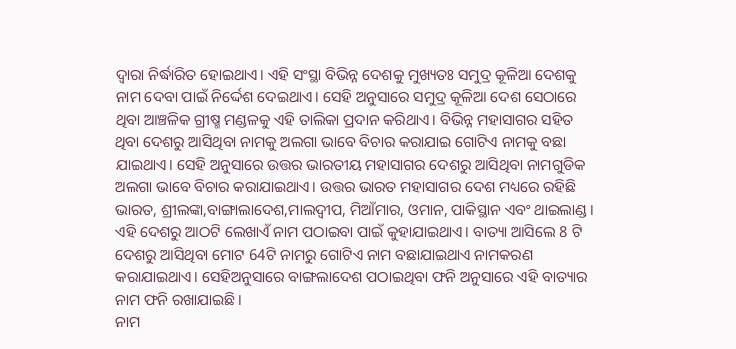ଦ୍ବାରା ନିର୍ଦ୍ଧାରିତ ହୋଇଥାଏ। ଏହି ସଂସ୍ଥା ବିଭିନ୍ନ ଦେଶକୁ ମୁଖ୍ୟତଃ ସମୁଦ୍ର କୂଳିଆ ଦେଶକୁ ନାମ ଦେବା ପାଇଁ ନିର୍ଦ୍ଦେଶ ଦେଇଥାଏ। ସେହି ଅନୁସାରେ ସମୁଦ୍ର କୂଳିଆ ଦେଶ ସେଠାରେ ଥିବା ଆଞ୍ଚଳିକ ଗ୍ରୀଷ୍ମ ମଣ୍ଡଳକୁ ଏହି ତାଲିକା ପ୍ରଦାନ କରିଥାଏ। ବିଭିନ୍ନ ମହାସାଗର ସହିତ ଥିବା ଦେଶରୁ ଆସିଥିବା ନାମକୁ ଅଲଗା ଭାବେ ବିଚାର କରାଯାଇ ଗୋଟିଏ ନାମକୁ ବଛା ଯାଇଥାଏ। ସେହି ଅନୁସାରେ ଉତ୍ତର ଭାରତୀୟ ମହାସାଗର ଦେଶରୁ ଆସିଥିବା ନାମଗୁଡିକ ଅଲଗା ଭାବେ ବିଚାର କରାଯାଇଥାଏ। ଉତ୍ତର ଭାରତ ମହାସାଗର ଦେଶ ମଧ୍ୟରେ ରହିଛି ଭାରତ, ଶ୍ରୀଲଙ୍କା,ବାଙ୍ଗାଲାଦେଶ,ମାଲଦ୍ବୀପ, ମିଆଁମାର, ଓମାନ, ପାକିସ୍ଥାନ ଏବଂ ଥାଇଲାଣ୍ଡ। ଏହି ଦେଶରୁ ଆଠଟି ଲେଖାଏଁ ନାମ ପଠାଇବା ପାଇଁ କୁହାଯାଇଥାଏ। ବାତ୍ୟା ଆସିଲେ 8 ଟି ଦେଶରୁ ଆସିଥିବା ମୋଟ 64ଟି ନାମରୁ ଗୋଟିଏ ନାମ ବଛାଯାଇଥାଏ ନାମକରଣ କରାଯାଇଥାଏ। ସେହିଅନୁସାରେ ବାଙ୍ଗଲାଦେଶ ପଠାଇଥିବା ଫନି ଅନୁସାରେ ଏହି ବାତ୍ୟାର ନାମ ଫନି ରଖାଯାଇଛି।
ନାମ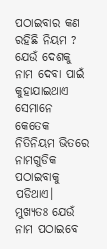ପଠାଇବାର କଣ ରହିଛି ନିୟମ ?
ଯେଉଁ ଦେଶକୁ ନାମ ଦେବା ପାଇଁ କୁହାଯାଇଥାଏ ସେମାନେ କେତେକ ନିତିନିୟମ ଭିତରେ ନାମଗୁଡିକ ପଠାଇବାକୁ ପଡିଥାଏ। ମୁଖ୍ୟତଃ ଯେଉଁ ନାମ ପଠାଇବେ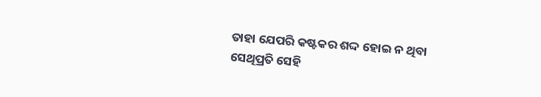ତାହା ଯେପରି କଷ୍ଟକର ଶଦ୍ଦ ହୋଇ ନ ଥିବା ସେଥିପ୍ରତି ସେହି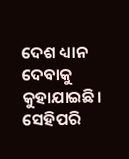ଦେଶ ଧ୍ୟାନ ଦେବାକୁ କୁହାଯାଇଛି। ସେହିପରି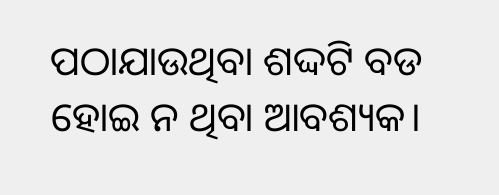ପଠାଯାଉଥିବା ଶଦ୍ଦଟି ବଡ ହୋଇ ନ ଥିବା ଆବଶ୍ୟକ।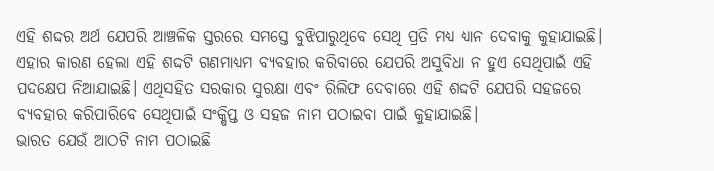ଏହି ଶଦ୍ଦର ଅର୍ଥ ଯେପରି ଆଞ୍ଚଳିକ ସ୍ତରରେ ସମସ୍ତେ ବୁଝିପାରୁଥିବେ ସେଥି ପ୍ରତି ମଧ୍ୟ ଧ୍ୟାନ ଦେବାକୁ କୁହାଯାଇଛି। ଏହାର କାରଣ ହେଲା ଏହି ଶଦ୍ଦଟି ଗଣମାଧ୍ୟମ ବ୍ୟବହାର କରିବାରେ ଯେପରି ଅସୁବିଧା ନ ହୁଏ ସେଥିପାଇଁ ଏହି ପଦକ୍ଷେପ ନିଆଯାଇଛି। ଏଥିସହିତ ସରକାର ସୁରକ୍ଷା ଏବଂ ରିଲିଫ ଦେବାରେ ଏହି ଶଦ୍ଦଟି ଯେପରି ସହଜରେ ବ୍ୟବହାର କରିପାରିବେ ସେଥିପାଇଁ ସଂକ୍ଷିପ୍ତ ଓ ସହଜ ନାମ ପଠାଇବା ପାଇଁ କୁହାଯାଇଛି।
ଭାରତ ଯେଉଁ ଆଠଟି ନାମ ପଠାଇଛି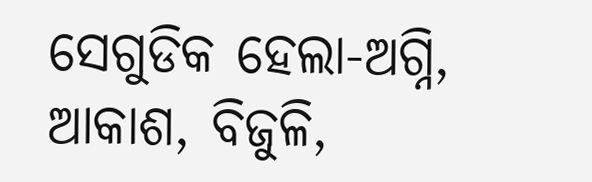ସେଗୁଡିକ ହେଲା-ଅଗ୍ନି, ଆକାଶ, ବିଜୁଳି,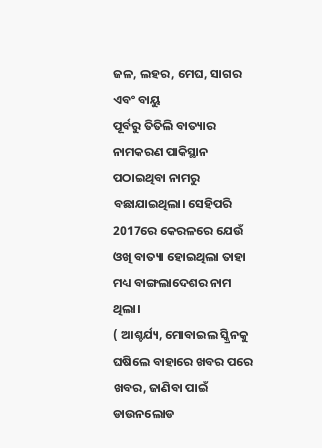ଜଳ, ଲହର, ମେଘ, ସାଗର ଏବଂ ବାୟୁ
ପୂର୍ବରୁ ତିତିଲି ବାତ୍ୟାର ନାମକରଣ ପାକିସ୍ଥାନ ପଠାଇଥିବା ନାମରୁ ବଛାଯାଇଥିଲା। ସେହିପରି 2017ରେ କେରଳରେ ଯେଉଁ ଓଖି ବାତ୍ୟା ହୋଇଥିଲା ତାହା ମଧ୍ୟ ବାଙ୍ଗଲାଦେଶର ନାମ ଥିଲା।
( ଆଶ୍ଚର୍ଯ୍ୟ, ମୋବାଇଲ ସ୍କ୍ରିନକୁ ଘଷିଲେ ବାହାରେ ଖବର ପରେ ଖବର, ଜାଣିବା ପାଇଁ ଡାଉନଲୋଡ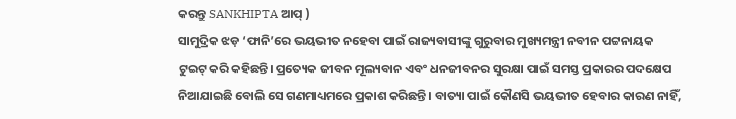କରନ୍ତୁ SANKHIPTA ଆପ୍ )
ସାମୁଦ୍ରିକ ଝଡ଼ ‘ଫାନି’ରେ ଭୟଭୀତ ନହେବା ପାଇଁ ରାଜ୍ୟବାସୀଙ୍କୁ ଗୁରୁବାର ମୁଖ୍ୟମନ୍ତ୍ରୀ ନବୀନ ପଟ୍ଟନାୟକ ଟୁଇଟ୍ କରି କହିଛନ୍ତି। ପ୍ରତ୍ୟେକ ଜୀବନ ମୂଲ୍ୟବାନ ଏବଂ ଧନଜୀବନର ସୁରକ୍ଷା ପାଇଁ ସମସ୍ତ ପ୍ରକାରର ପଦକ୍ଷେପ ନିଆଯାଇଛି ବୋଲି ସେ ଗଣମାଧ୍ୟମରେ ପ୍ରକାଶ କରିଛନ୍ତି। ବାତ୍ୟା ପାଇଁ କୌଣସି ଭୟଭୀତ ହେବାର କାରଣ ନାହିଁ,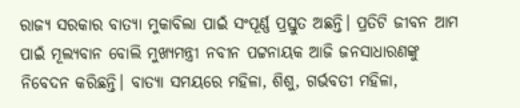ରାଜ୍ୟ ସରକାର ବାତ୍ୟା ମୁକାବିଲା ପାଇଁ ସଂପୂର୍ଣ୍ଣ ପ୍ରସ୍ତୁତ ଅଛନ୍ତି। ପ୍ରତିଟି ଜୀବନ ଆମ ପାଇଁ ମୂଲ୍ୟବାନ ବୋଲି ମୁଖ୍ୟମନ୍ତ୍ରୀ ନବୀନ ପଟ୍ଟନାୟକ ଆଜି ଜନସାଧାରଣଙ୍କୁ ନିବେଦନ କରିଛନ୍ତି। ବାତ୍ୟା ସମୟରେ ମହିଳା, ଶିଶୁ, ଗର୍ଭବତୀ ମହିଳା,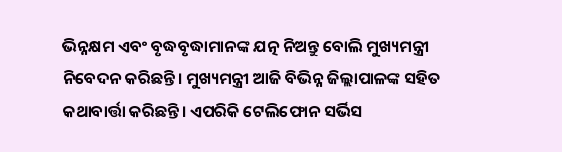ଭିନ୍ନକ୍ଷମ ଏବଂ ବୃଦ୍ଧବୃଦ୍ଧାମାନଙ୍କ ଯତ୍ନ ନିଅନ୍ତୁ ବୋଲି ମୁଖ୍ୟମନ୍ତ୍ରୀ ନିବେଦନ କରିଛନ୍ତି। ମୁଖ୍ୟମନ୍ତ୍ରୀ ଆଜି ବିଭିନ୍ନ ଜିଲ୍ଲାପାଳଙ୍କ ସହିତ କଥାବାର୍ତ୍ତା କରିଛନ୍ତି। ଏପରିକି ଟେଲିଫୋନ ସର୍ଭିସ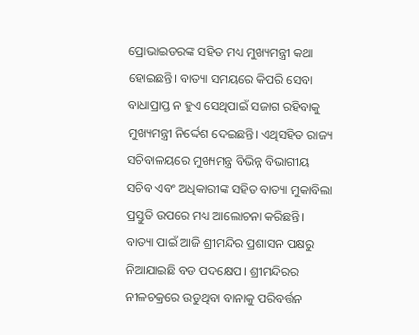ପ୍ରୋଭାଇଡରଙ୍କ ସହିତ ମଧ୍ୟ ମୁଖ୍ୟମନ୍ତ୍ରୀ କଥା ହୋଇଛନ୍ତି। ବାତ୍ୟା ସମୟରେ କିପରି ସେବା ବାଧାପ୍ରାପ୍ତ ନ ହୁଏ ସେଥିପାଇଁ ସଜାଗ ରହିବାକୁ ମୁଖ୍ୟମନ୍ତ୍ରୀ ନିର୍ଦ୍ଦେଶ ଦେଇଛନ୍ତି। ଏଥିସହିତ ରାଜ୍ୟ ସଚିବାଳୟରେ ମୁଖ୍ୟମନ୍ତ୍ର ବିଭିନ୍ନ ବିଭାଗୀୟ ସଚିବ ଏବଂ ଅଧିକାରୀଙ୍କ ସହିତ ବାତ୍ୟା ମୁକାବିଲା ପ୍ରସ୍ତୁତି ଉପରେ ମଧ୍ୟ ଆଲୋଚନା କରିଛନ୍ତି।
ବାତ୍ୟା ପାଇଁ ଆଜି ଶ୍ରୀମନ୍ଦିର ପ୍ରଶାସନ ପକ୍ଷରୁ ନିଆଯାଇଛି ବଡ ପଦକ୍ଷେପ। ଶ୍ରୀମନ୍ଦିରର ନୀଳଚକ୍ରରେ ଉଡୁଥିବା ବାନାକୁ ପରିବର୍ତ୍ତନ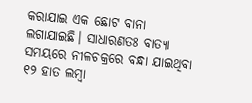କରାଯାଇ ଏକ ଛୋଟ ବାନା ଲଗାଯାଇଛି। ସାଧାରଣତଃ ବାତ୍ୟା ସମୟରେ ନୀଳଚକ୍ରରେ ବନ୍ଧା ଯାଇଥିବା ୧୨ ହାତ ଲମ୍ବା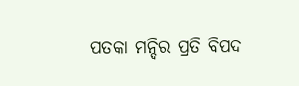ପତକା ମନ୍ଦିର ପ୍ରତି ବିପଦ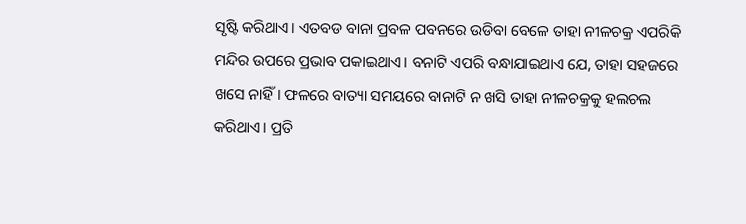ସୃଷ୍ଟି କରିଥାଏ। ଏତବଡ ବାନା ପ୍ରବଳ ପବନରେ ଉଡିବା ବେଳେ ତାହା ନୀଳଚକ୍ର ଏପରିକି ମନ୍ଦିର ଉପରେ ପ୍ରଭାବ ପକାଇଥାଏ। ବନାଟି ଏପରି ବନ୍ଧାଯାଇଥାଏ ଯେ, ତାହା ସହଜରେ ଖସେ ନାହିଁ। ଫଳରେ ବାତ୍ୟା ସମୟରେ ବାନାଟି ନ ଖସି ତାହା ନୀଳଚକ୍ରକୁ ହଲଚଲ କରିଥାଏ। ପ୍ରତି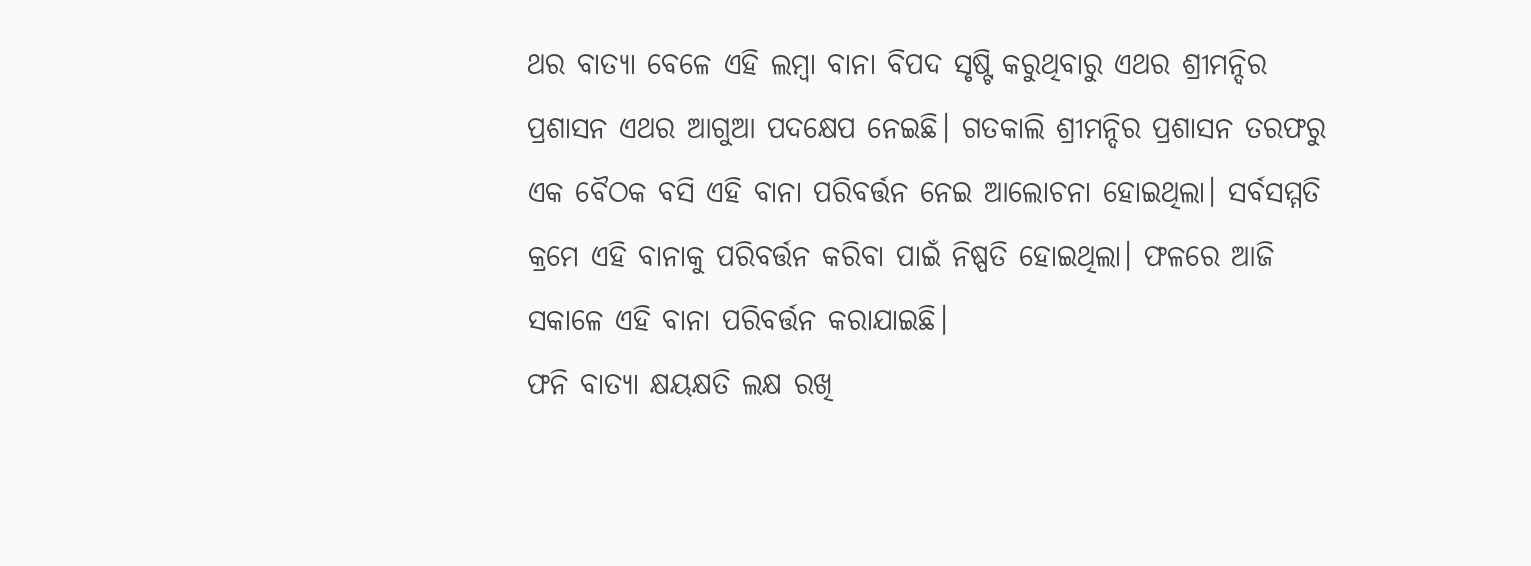ଥର ବାତ୍ୟା ବେଳେ ଏହି ଲମ୍ବା ବାନା ବିପଦ ସୃଷ୍ଟି କରୁଥିବାରୁ ଏଥର ଶ୍ରୀମନ୍ଦିର ପ୍ରଶାସନ ଏଥର ଆଗୁଆ ପଦକ୍ଷେପ ନେଇଛି। ଗତକାଲି ଶ୍ରୀମନ୍ଦିର ପ୍ରଶାସନ ତରଫରୁ ଏକ ବୈଠକ ବସି ଏହି ବାନା ପରିବର୍ତ୍ତନ ନେଇ ଆଲୋଚନା ହୋଇଥିଲା। ସର୍ବସମ୍ମତି କ୍ରମେ ଏହି ବାନାକୁ ପରିବର୍ତ୍ତନ କରିବା ପାଇଁ ନିଷ୍ପତି ହୋଇଥିଲା। ଫଳରେ ଆଜି ସକାଳେ ଏହି ବାନା ପରିବର୍ତ୍ତନ କରାଯାଇଛି।
ଫନି ବାତ୍ୟା କ୍ଷୟକ୍ଷତି ଲକ୍ଷ ରଖି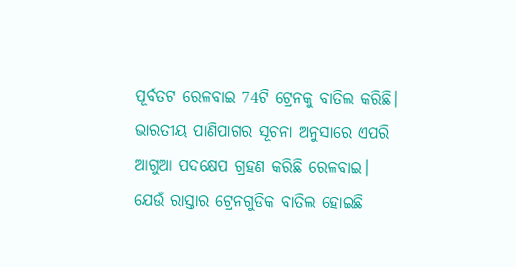ପୂର୍ବତଟ ରେଳବାଇ 74ଟି ଟ୍ରେନକୁ ବାତିଲ କରିଛି। ଭାରତୀୟ ପାଣିପାଗର ସୂଚନା ଅନୁସାରେ ଏପରି ଆଗୁଆ ପଦକ୍ଷେପ ଗ୍ରହଣ କରିଛି ରେଳବାଇ। ଯେଉଁ ରାସ୍ତାର ଟ୍ରେନଗୁଡିକ ବାତିଲ ହୋଇଛି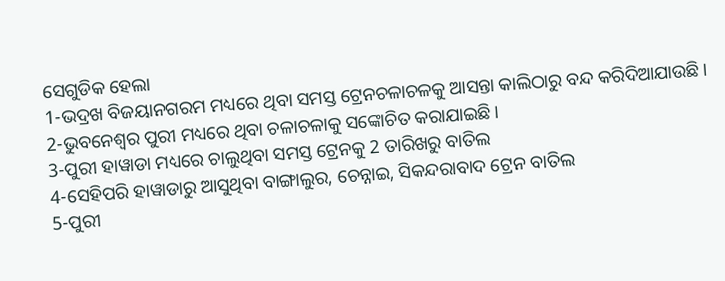ସେଗୁଡିକ ହେଲା
1-ଭଦ୍ରଖ ବିଜୟାନଗରମ ମଧ୍ୟରେ ଥିବା ସମସ୍ତ ଟ୍ରେନଚଳାଚଳକୁ ଆସନ୍ତା କାଲିଠାରୁ ବନ୍ଦ କରିଦିଆଯାଉଛି।
2-ଭୁବନେଶ୍ବର ପୁରୀ ମଧ୍ୟରେ ଥିବା ଚଳାଚଳାକୁ ସଙ୍କୋଚିତ କରାଯାଇଛି।
3-ପୁରୀ ହାୱାଡା ମଧ୍ୟରେ ଚାଲୁଥିବା ସମସ୍ତ ଟ୍ରେନକୁ 2 ତାରିଖରୁ ବାତିଲ
4-ସେହିପରି ହାୱାଡାରୁ ଆସୁଥିବା ବାଙ୍ଗାଲୁର, ଚେନ୍ନାଇ, ସିକନ୍ଦରାବାଦ ଟ୍ରେନ ବାତିଲ
5-ପୁରୀ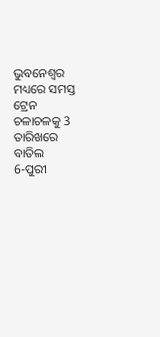ଭୁବନେଶ୍ବର ମଧ୍ୟରେ ସମସ୍ତ ଟ୍ରେନ ଚଳାଚଳକୁ 3 ତାରିଖରେ ବାତିଲ
6-ପୁରୀ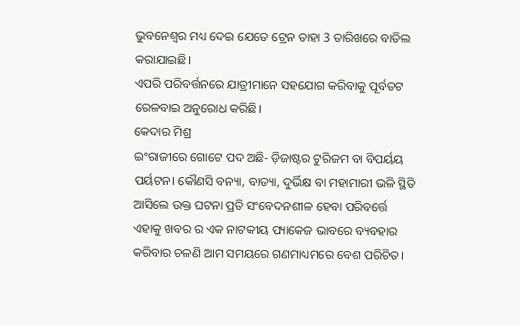ଭୁବନେଶ୍ବର ମଧ୍ୟ ଦେଇ ଯେତେ ଟ୍ରେନ ତାହା 3 ତାରିଖରେ ବାତିଲ କରାଯାଇଛି।
ଏପରି ପରିବର୍ତ୍ତନରେ ଯାତ୍ରୀମାନେ ସହଯୋଗ କରିବାକୁ ପୂର୍ବତଟ ରେଳବାଇ ଅନୁରୋଧ କରିଛି।
କେଦାର ମିଶ୍ର
ଇଂରାଜୀରେ ଗୋଟେ ପଦ ଅଛି- ଡ଼ିଜାଷ୍ଟର ଟୁରିଜମ ବା ବିପର୍ୟୟ ପର୍ୟଟନ। କୌଣସି ବନ୍ୟା, ବାତ୍ୟା, ଦୁର୍ଭିକ୍ଷ ବା ମହାମାରୀ ଭଳି ସ୍ଥିତି ଆସିଲେ ଉକ୍ତ ଘଟନା ପ୍ରତି ସଂବେଦନଶୀଳ ହେବା ପରିବର୍ତ୍ତେ ଏହାକୁ ଖବର ର ଏକ ନାଟକୀୟ ପ୍ୟାକେଜ ଭାବରେ ବ୍ୟବହାର କରିବାର ଚଳଣି ଆମ ସମୟରେ ଗଣମାଧ୍ୟମରେ ବେଶ ପରିଚିତ।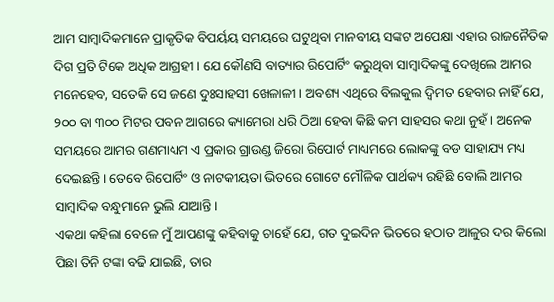ଆମ ସାମ୍ବାଦିକମାନେ ପ୍ରାକୃତିକ ବିପର୍ୟୟ ସମୟରେ ଘଟୁଥିବା ମାନବୀୟ ସଙ୍କଟ ଅପେକ୍ଷା ଏହାର ରାଜନୈତିକ ଦିଗ ପ୍ରତି ଟିକେ ଅଧିକ ଆଗ୍ରହୀ। ଯେ କୌଣସି ବାତ୍ୟାର ରିପୋର୍ଟିଂ କରୁଥିବା ସାମ୍ବାଦିକଙ୍କୁ ଦେଖିଲେ ଆମର ମନେହେବ, ସତେକି ସେ ଜଣେ ଦୁଃସାହସୀ ଖେଳାଳୀ। ଅବଶ୍ୟ ଏଥିରେ ବିଲକୁଲ ଦ୍ଵିମତ ହେବାର ନାହିଁ ଯେ, ୨୦୦ ବା ୩୦୦ ମିଟର ପବନ ଆଗରେ କ୍ୟାମେରା ଧରି ଠିଆ ହେବା କିଛି କମ ସାହସର କଥା ନୁହଁ। ଅନେକ ସମୟରେ ଆମର ଗଣମାଧ୍ୟମ ଏ ପ୍ରକାର ଗ୍ରାଉଣ୍ଡ ଜିରୋ ରିପୋର୍ଟ ମାଧ୍ୟମରେ ଲୋକଙ୍କୁ ବଡ ସାହାଯ୍ୟ ମଧ୍ୟ ଦେଇଛନ୍ତି। ତେବେ ରିପୋର୍ଟିଂ ଓ ନାଟକୀୟତା ଭିତରେ ଗୋଟେ ମୌଳିକ ପାର୍ଥକ୍ୟ ରହିଛି ବୋଲି ଆମର ସାମ୍ବାଦିକ ବନ୍ଧୁମାନେ ଭୁଲି ଯାଆନ୍ତି।
ଏକଥା କହିଲା ବେଳେ ମୁଁ ଆପଣଙ୍କୁ କହିବାକୁ ଚାହେଁ ଯେ, ଗତ ଦୁଇଦିନ ଭିତରେ ହଠାତ ଆଳୁର ଦର କିଲୋ ପିଛା ତିନି ଟଙ୍କା ବଢି ଯାଇଛି, ତାର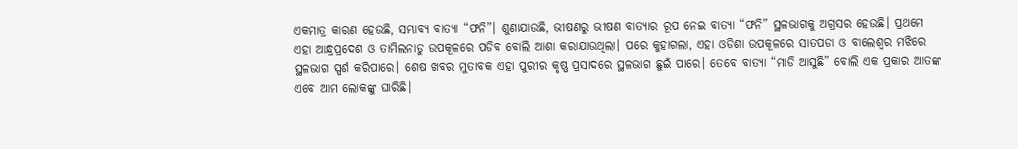ଏକମାତ୍ର କାରଣ ହେଉଛି, ସମ୍ଭାବ୍ୟ ବାତ୍ୟା “ଫନି”। ଶୁଣାଯାଉଛି, ଭୀଷଣରୁ ଭୀଷଣ ବାତ୍ୟାର ରୂପ ନେଇ ବାତ୍ୟା “ଫନି” ସ୍ଥଳଭାଗକୁ ଅଗ୍ରସର ହେଉଛି। ପ୍ରଥମେ ଏହା ଆନ୍ଧ୍ରପ୍ରଦେଶ ଓ ତାମିଲନାଡୁ ଉପକୂଳରେ ପଡିବ ବୋଲି ଆଶା କରାଯାଉଥିଲା। ପରେ କୁହାଗଲା, ଏହା ଓଡିଶା ଉପକୂଳରେ ସାତପଡା ଓ ବାଲେଶ୍ଵର ମଝିରେ ସ୍ଥଳଭାଗ ସ୍ପର୍ଶ କରିପାରେ। ଶେଷ ଖବର ମୁତାବକ ଏହା ପୁରୀର କୃଷ୍ଣ ପ୍ରସାଦରେ ସ୍ଥଳଭାଗ ଛୁଇଁ ପାରେ। ତେବେ ବାତ୍ୟା “ମାଡି ଆସୁଛି” ବୋଲି ଏକ ପ୍ରକାର ଆତଙ୍କ ଏବେ ଆମ ଲୋକଙ୍କୁ ଘାରିଛି।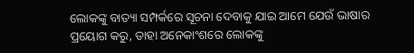ଲୋକଙ୍କୁ ବାତ୍ୟା ସମ୍ପର୍କରେ ସୂଚନା ଦେବାକୁ ଯାଇ ଆମେ ଯେଉଁ ଭାଷାର ପ୍ରୟୋଗ କରୁ, ତାହା ଅନେକାଂଶରେ ଲୋକଙ୍କୁ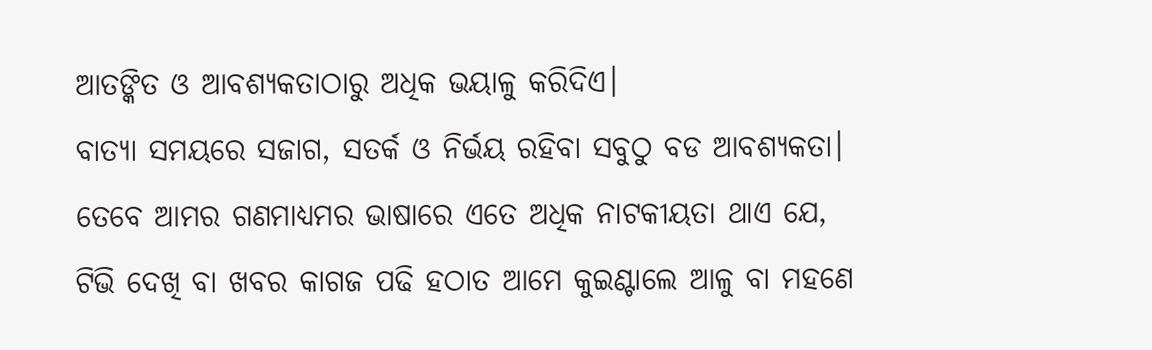ଆତଙ୍କିତ ଓ ଆବଶ୍ୟକତାଠାରୁ ଅଧିକ ଭୟାଳୁ କରିଦିଏ।
ବାତ୍ୟା ସମୟରେ ସଜାଗ, ସତର୍କ ଓ ନିର୍ଭୟ ରହିବା ସବୁଠୁ ବଡ ଆବଶ୍ୟକତା। ତେବେ ଆମର ଗଣମାଧ୍ୟମର ଭାଷାରେ ଏତେ ଅଧିକ ନାଟକୀୟତା ଥାଏ ଯେ, ଟିଭି ଦେଖି ବା ଖବର କାଗଜ ପଢି ହଠାତ ଆମେ କୁଇଣ୍ଟାଲେ ଆଳୁ ବା ମହଣେ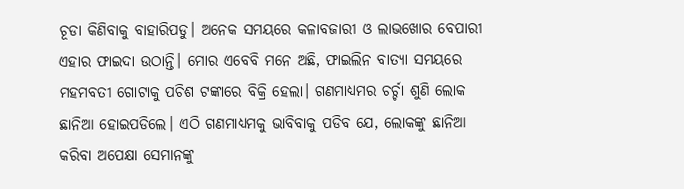ଚୂଡା କିଣିବାକୁ ବାହାରିପଡୁ। ଅନେକ ସମୟରେ କଳାବଜାରୀ ଓ ଲାଭଖୋର ବେପାରୀ ଏହାର ଫାଇଦା ଉଠାନ୍ତି। ମୋର ଏବେବି ମନେ ଅଛି, ଫାଇଲିନ ବାତ୍ୟା ସମୟରେ ମହମବତୀ ଗୋଟାକୁ ପଚିଶ ଟଙ୍କାରେ ବିକ୍ରି ହେଲା। ଗଣମାଧ୍ୟମର ଚର୍ଚ୍ଚା ଶୁଣି ଲୋକ ଛାନିଆ ହୋଇପଡିଲେ। ଏଠି ଗଣମାଧ୍ୟମକୁ ଭାବିବାକୁ ପଡିବ ଯେ, ଲୋକଙ୍କୁ ଛାନିଆ କରିବା ଅପେକ୍ଷା ସେମାନଙ୍କୁ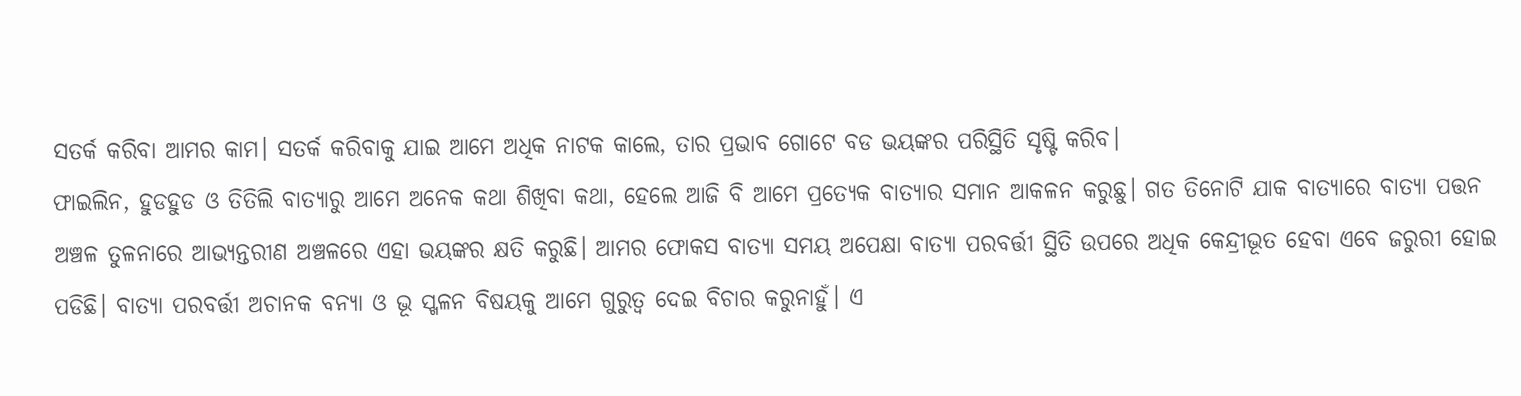ସତର୍କ କରିବା ଆମର କାମ। ସତର୍କ କରିବାକୁ ଯାଇ ଆମେ ଅଧିକ ନାଟକ କାଲେ, ତାର ପ୍ରଭାବ ଗୋଟେ ବଡ ଭୟଙ୍କର ପରିସ୍ଥିତି ସୃଷ୍ଟି କରିବ।
ଫାଇଲିନ, ହୁଡହୁଡ ଓ ତିତିଲି ବାତ୍ୟାରୁ ଆମେ ଅନେକ କଥା ଶିଖିବା କଥା, ହେଲେ ଆଜି ବି ଆମେ ପ୍ରତ୍ୟେକ ବାତ୍ୟାର ସମାନ ଆକଳନ କରୁଛୁ। ଗତ ତିନୋଟି ଯାକ ବାତ୍ୟାରେ ବାତ୍ୟା ପତ୍ତନ ଅଞ୍ଚଳ ତୁଳନାରେ ଆଭ୍ୟନ୍ତରୀଣ ଅଞ୍ଚଳରେ ଏହା ଭୟଙ୍କର କ୍ଷତି କରୁଛି। ଆମର ଫୋକସ ବାତ୍ୟା ସମୟ ଅପେକ୍ଷା ବାତ୍ୟା ପରବର୍ତ୍ତୀ ସ୍ଥିତି ଉପରେ ଅଧିକ କେନ୍ଦ୍ରୀଭୂତ ହେବା ଏବେ ଜରୁରୀ ହୋଇ ପଡିଛି। ବାତ୍ୟା ପରବର୍ତ୍ତୀ ଅଚାନକ ବନ୍ୟା ଓ ଭୂ ସ୍ଖଳନ ବିଷୟକୁ ଆମେ ଗୁରୁତ୍ଵ ଦେଇ ବିଚାର କରୁନାହୁଁ। ଏ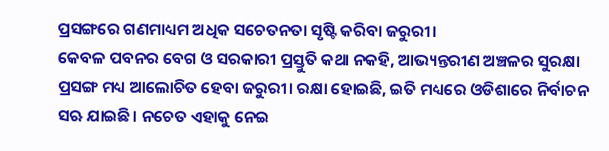ପ୍ରସଙ୍ଗରେ ଗଣମାଧ୍ୟମ ଅଧିକ ସଚେତନତା ସୃଷ୍ଟି କରିବା ଜରୁରୀ।
କେବଳ ପବନର ବେଗ ଓ ସରକାରୀ ପ୍ରସ୍ତୁତି କଥା ନକହି, ଆଭ୍ୟନ୍ତରୀଣ ଅଞ୍ଚଳର ସୁରକ୍ଷା ପ୍ରସଙ୍ଗ ମଧ୍ୟ ଆଲୋଚିତ ହେବା ଜରୁରୀ। ରକ୍ଷା ହୋଇଛି, ଇତି ମଧ୍ୟରେ ଓଡିଶାରେ ନିର୍ବାଚନ ସଋ ଯାଇଛି। ନଚେତ ଏହାକୁ ନେଇ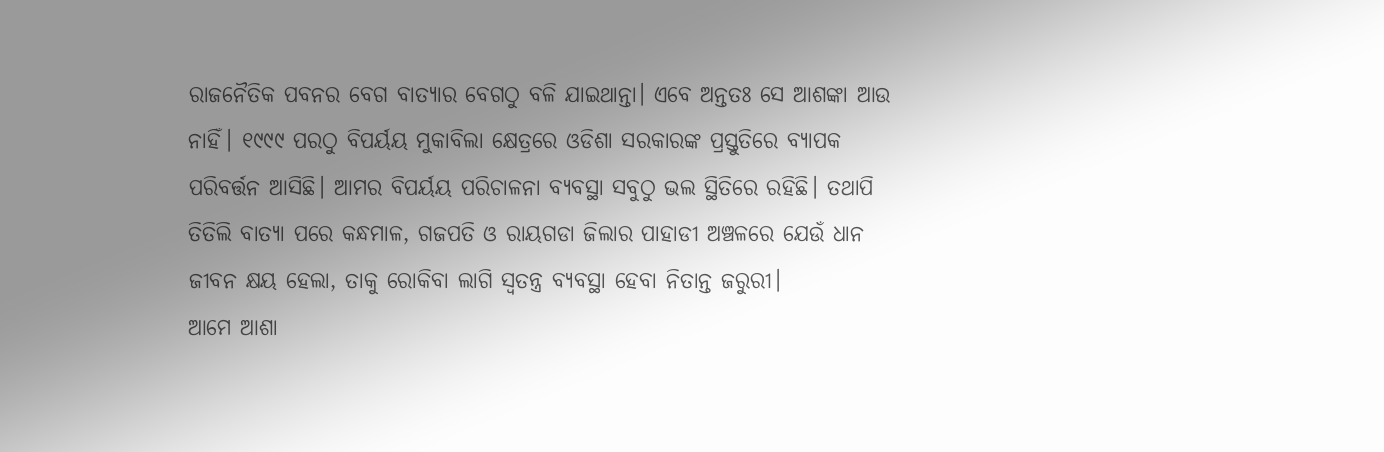ରାଜନୈତିକ ପବନର ବେଗ ବାତ୍ୟାର ବେଗଠୁ ବଳି ଯାଇଥାନ୍ତା। ଏବେ ଅନ୍ତତଃ ସେ ଆଶଙ୍କା ଆଉ ନାହିଁ। ୧୯୯୯ ପରଠୁ ବିପର୍ୟୟ ମୁକାବିଲା କ୍ଷେତ୍ରରେ ଓଡିଶା ସରକାରଙ୍କ ପ୍ରସ୍ତୁତିରେ ବ୍ୟାପକ ପରିବର୍ତ୍ତନ ଆସିଛି। ଆମର ବିପର୍ୟୟ ପରିଚାଳନା ବ୍ୟବସ୍ଥା ସବୁଠୁ ଭଲ ସ୍ଥିତିରେ ରହିଛି। ତଥାପି ତିତିଲି ବାତ୍ୟା ପରେ କନ୍ଧମାଳ, ଗଜପତି ଓ ରାୟଗଡା ଜିଲାର ପାହାଡୀ ଅଞ୍ଚଳରେ ଯେଉଁ ଧାନ ଜୀବନ କ୍ଷୟ ହେଲା, ତାକୁ ରୋକିବା ଲାଗି ସ୍ଵତନ୍ତ୍ର ବ୍ୟବସ୍ଥା ହେବା ନିତାନ୍ତ ଜରୁରୀ।
ଆମେ ଆଶା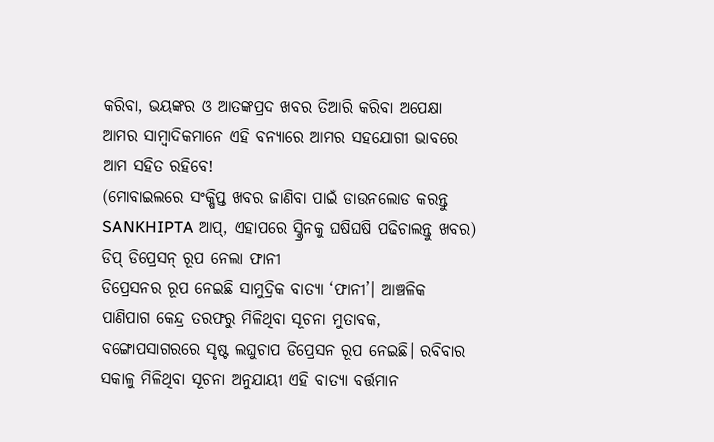କରିବା, ଭୟଙ୍କର ଓ ଆତଙ୍କପ୍ରଦ ଖବର ତିଆରି କରିବା ଅପେକ୍ଷା ଆମର ସାମ୍ବାଦିକମାନେ ଏହି ବନ୍ୟାରେ ଆମର ସହଯୋଗୀ ଭାବରେ ଆମ ସହିତ ରହିବେ!
(ମୋବାଇଲରେ ସଂକ୍ଷିପ୍ତ ଖବର ଜାଣିବା ପାଇଁ ଡାଉନଲୋଡ କରନ୍ତୁ SANKHIPTA ଆପ୍, ଏହାପରେ ସ୍କ୍ରିନକୁ ଘଷିଘଷି ପଢିଚାଲନ୍ତୁ ଖବର)
ଡିପ୍ ଡିପ୍ରେସନ୍ ରୂପ ନେଲା ଫାନୀ
ଡିପ୍ରେସନର ରୂପ ନେଇଛି ସାମୁଦ୍ରିକ ବାତ୍ୟା ‘ଫାନୀ’। ଆଞ୍ଚଳିକ ପାଣିପାଗ କେନ୍ଦ୍ର ତରଫରୁ ମିଳିଥିବା ସୂଚନା ମୁତାବକ, ବଙ୍ଗୋପସାଗରରେ ସୃଷ୍ଟ ଲଘୁଚାପ ଡିପ୍ରେସନ ରୂପ ନେଇଛି। ରବିବାର ସକାଳୁ ମିଳିଥିବା ସୂଚନା ଅନୁଯାୟୀ ଏହି ବାତ୍ୟା ବର୍ତ୍ତମାନ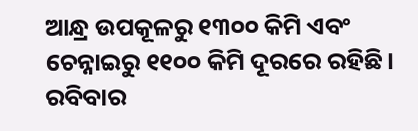ଆନ୍ଧ୍ର ଉପକୂଳରୁ ୧୩୦୦ କିମି ଏବଂ ଚେନ୍ନାଇରୁ ୧୧୦୦ କିମି ଦୂରରେ ରହିଛି। ରବିବାର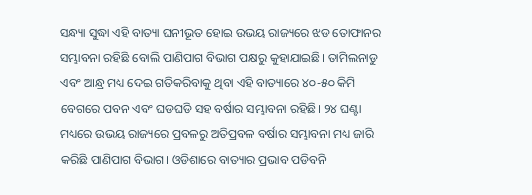ସନ୍ଧ୍ୟା ସୁଦ୍ଧା ଏହି ବାତ୍ୟା ଘନୀଭୂତ ହୋଇ ଉଭୟ ରାଜ୍ୟରେ ଝଡ ତୋଫାନର ସମ୍ଭାବନା ରହିଛି ବୋଲି ପାଣିପାଗ ବିଭାଗ ପକ୍ଷରୁ କୁହାଯାଇଛି। ତାମିଲନାଡୁ ଏବଂ ଆନ୍ଧ୍ର ମଧ୍ୟ ଦେଇ ଗତିକରିବାକୁ ଥିବା ଏହି ବାତ୍ୟାରେ ୪୦-୫୦ କିମି ବେଗରେ ପବନ ଏବଂ ଘଡଘଡି ସହ ବର୍ଷାର ସମ୍ଭାବନା ରହିଛି। ୨୪ ଘଣ୍ଟା ମଧ୍ୟରେ ଉଭୟ ରାଜ୍ୟରେ ପ୍ରବଳରୁ ଅତିପ୍ରବଳ ବର୍ଷାର ସମ୍ଭାବନା ମଧ୍ୟ ଜାରି କରିଛି ପାଣିପାଗ ବିଭାଗ। ଓଡିଶାରେ ବାତ୍ୟାର ପ୍ରଭାବ ପଡିବନି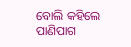ବୋଲି କହିଲେ ପାଣିପାଗ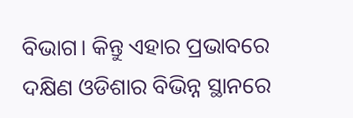ବିଭାଗ। କିନ୍ତୁ ଏହାର ପ୍ରଭାବରେ ଦକ୍ଷିଣ ଓଡିଶାର ବିଭିନ୍ନ ସ୍ଥାନରେ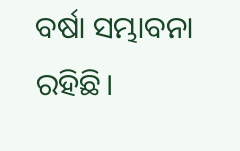ବର୍ଷା ସମ୍ଭାବନା ରହିଛି।